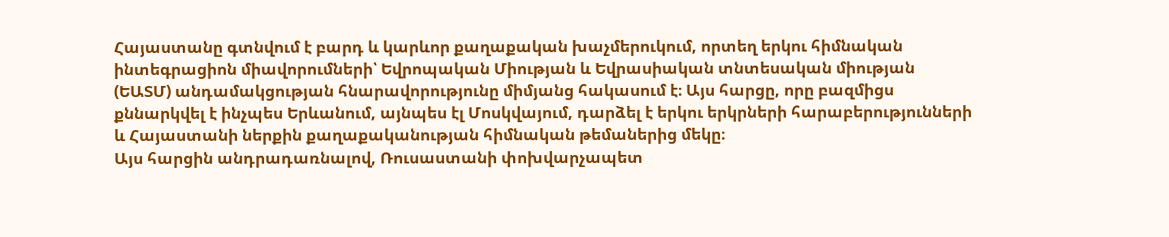Հայաստանը գտնվում է բարդ և կարևոր քաղաքական խաչմերուկում, որտեղ երկու հիմնական ինտեգրացիոն միավորումների՝ Եվրոպական Միության և Եվրասիական տնտեսական միության (ԵԱՏՄ) անդամակցության հնարավորությունը միմյանց հակասում է։ Այս հարցը, որը բազմիցս քննարկվել է ինչպես Երևանում, այնպես էլ Մոսկվայում, դարձել է երկու երկրների հարաբերությունների և Հայաստանի ներքին քաղաքականության հիմնական թեմաներից մեկը։
Այս հարցին անդրադառնալով, Ռուսաստանի փոխվարչապետ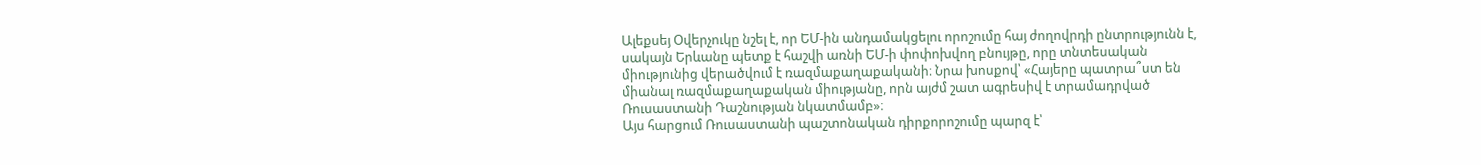Ալեքսեյ Օվերչուկը նշել է, որ ԵՄ-ին անդամակցելու որոշումը հայ ժողովրդի ընտրությունն է, սակայն Երևանը պետք է հաշվի առնի ԵՄ-ի փոփոխվող բնույթը, որը տնտեսական միությունից վերածվում է ռազմաքաղաքականի։ Նրա խոսքով՝ «Հայերը պատրա՞ստ են միանալ ռազմաքաղաքական միությանը, որն այժմ շատ ագրեսիվ է տրամադրված Ռուսաստանի Դաշնության նկատմամբ»։
Այս հարցում Ռուսաստանի պաշտոնական դիրքորոշումը պարզ է՝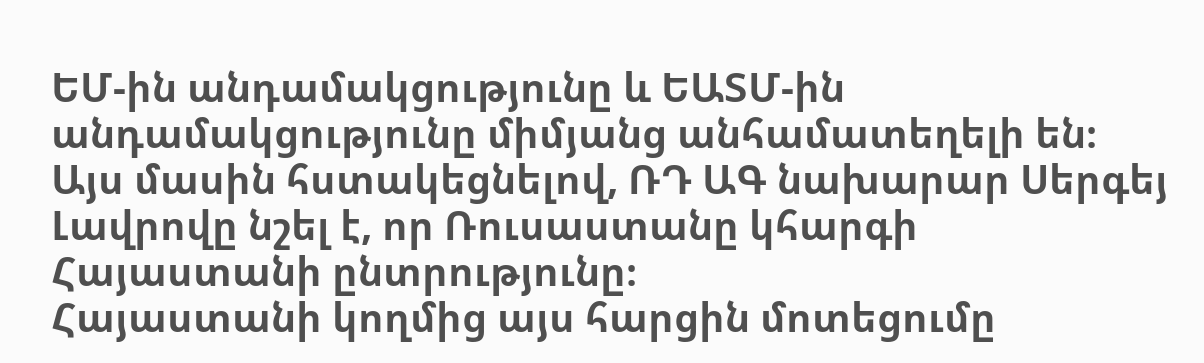ԵՄ-ին անդամակցությունը և ԵԱՏՄ-ին անդամակցությունը միմյանց անհամատեղելի են։ Այս մասին հստակեցնելով, ՌԴ ԱԳ նախարար Սերգեյ Լավրովը նշել է, որ Ռուսաստանը կհարգի Հայաստանի ընտրությունը։
Հայաստանի կողմից այս հարցին մոտեցումը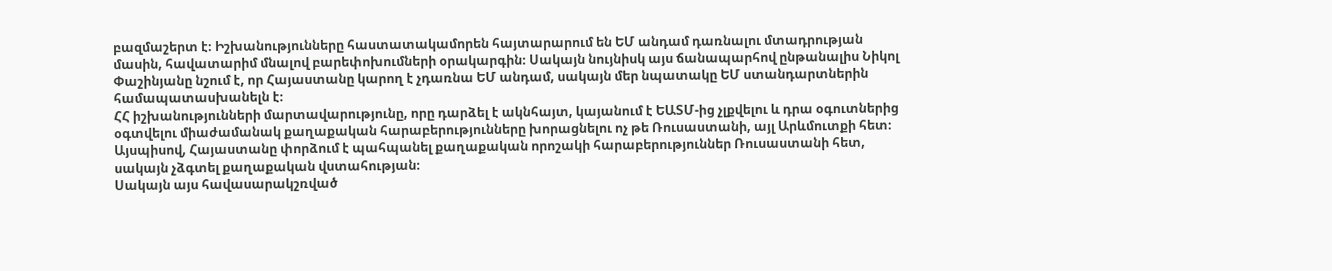բազմաշերտ է։ Իշխանությունները հաստատակամորեն հայտարարում են ԵՄ անդամ դառնալու մտադրության մասին, հավատարիմ մնալով բարեփոխումների օրակարգին։ Սակայն նույնիսկ այս ճանապարհով ընթանալիս Նիկոլ Փաշինյանը նշում է, որ Հայաստանը կարող է չդառնա ԵՄ անդամ, սակայն մեր նպատակը ԵՄ ստանդարտներին համապատասխանելն է։
ՀՀ իշխանությունների մարտավարությունը, որը դարձել է ակնհայտ, կայանում է ԵԱՏՄ-ից չլքվելու և դրա օգուտներից օգտվելու միաժամանակ քաղաքական հարաբերությունները խորացնելու ոչ թե Ռուսաստանի, այլ Արևմուտքի հետ։ Այսպիսով, Հայաստանը փորձում է պահպանել քաղաքական որոշակի հարաբերություններ Ռուսաստանի հետ, սակայն չձգտել քաղաքական վստահության։
Սակայն այս հավասարակշռված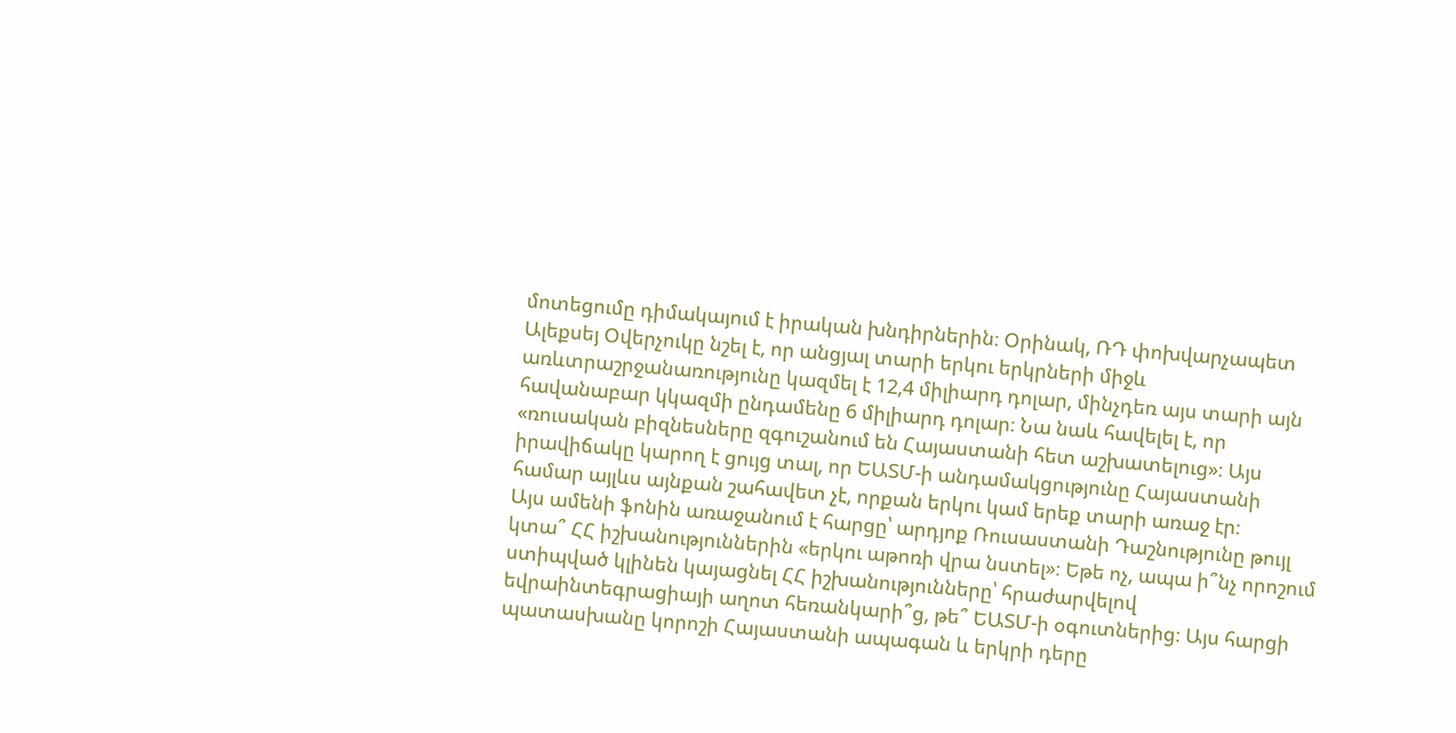մոտեցումը դիմակայում է իրական խնդիրներին։ Օրինակ, ՌԴ փոխվարչապետ Ալեքսեյ Օվերչուկը նշել է, որ անցյալ տարի երկու երկրների միջև առևտրաշրջանառությունը կազմել է 12,4 միլիարդ դոլար, մինչդեռ այս տարի այն հավանաբար կկազմի ընդամենը 6 միլիարդ դոլար։ Նա նաև հավելել է, որ «ռուսական բիզնեսները զգուշանում են Հայաստանի հետ աշխատելուց»։ Այս իրավիճակը կարող է ցույց տալ, որ ԵԱՏՄ-ի անդամակցությունը Հայաստանի համար այլևս այնքան շահավետ չէ, որքան երկու կամ երեք տարի առաջ էր։
Այս ամենի ֆոնին առաջանում է հարցը՝ արդյոք Ռուսաստանի Դաշնությունը թույլ կտա՞ ՀՀ իշխանություններին «երկու աթոռի վրա նստել»։ Եթե ոչ, ապա ի՞նչ որոշում ստիպված կլինեն կայացնել ՀՀ իշխանությունները՝ հրաժարվելով եվրաինտեգրացիայի աղոտ հեռանկարի՞ց, թե՞ ԵԱՏՄ-ի օգուտներից։ Այս հարցի պատասխանը կորոշի Հայաստանի ապագան և երկրի դերը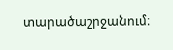տարածաշրջանում։